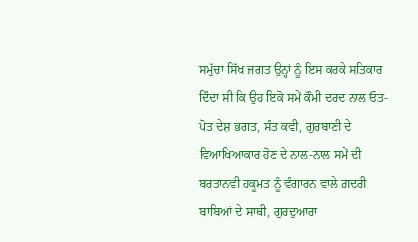ਸਮੁੱਚਾ ਸਿੱਖ ਜਗਤ ਉਨ੍ਹਾਂ ਨੂੰ ਇਸ ਕਰਕੇ ਸਤਿਕਾਰ ਦਿੰਦਾ ਸੀ ਕਿ ਉਹ ਇਕੋ ਸਮੇਂ ਕੌਮੀ ਦਰਦ ਨਾਲ ਓਤ-ਪੋਤ ਦੇਸ਼ ਭਗਤ, ਸੰਤ ਕਵੀ, ਗੁਰਬਾਣੀ ਦੇ ਵਿਆਖਿਆਕਾਰ ਹੋਣ ਦੇ ਨਾਲ-ਨਾਲ ਸਮੇਂ ਦੀ ਬਰਤਾਨਵੀ ਹਕੂਮਤ ਨੂੰ ਵੰਗਾਰਨ ਵਾਲੇ ਗ਼ਦਰੀ ਬਾਬਿਆਂ ਦੇ ਸਾਥੀ, ਗੁਰਦੁਆਰਾ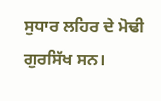ਸੁਧਾਰ ਲਹਿਰ ਦੇ ਮੋਢੀ ਗੁਰਸਿੱਖ ਸਨ।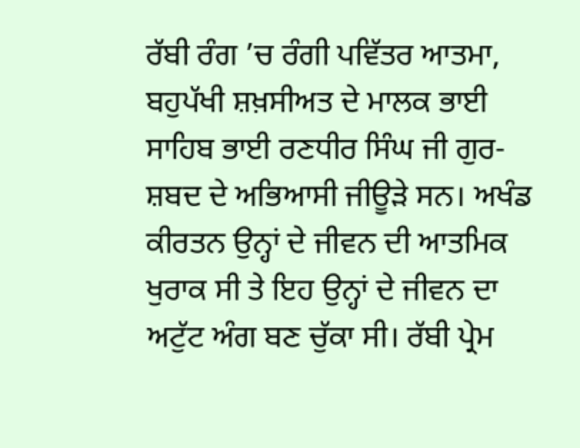ਰੱਬੀ ਰੰਗ ’ਚ ਰੰਗੀ ਪਵਿੱਤਰ ਆਤਮਾ, ਬਹੁਪੱਖੀ ਸ਼ਖ਼ਸੀਅਤ ਦੇ ਮਾਲਕ ਭਾਈ ਸਾਹਿਬ ਭਾਈ ਰਣਧੀਰ ਸਿੰਘ ਜੀ ਗੁਰ-ਸ਼ਬਦ ਦੇ ਅਭਿਆਸੀ ਜੀਊੜੇ ਸਨ। ਅਖੰਡ ਕੀਰਤਨ ਉਨ੍ਹਾਂ ਦੇ ਜੀਵਨ ਦੀ ਆਤਮਿਕ ਖੁਰਾਕ ਸੀ ਤੇ ਇਹ ਉਨ੍ਹਾਂ ਦੇ ਜੀਵਨ ਦਾ ਅਟੁੱਟ ਅੰਗ ਬਣ ਚੁੱਕਾ ਸੀ। ਰੱਬੀ ਪ੍ਰੇਮ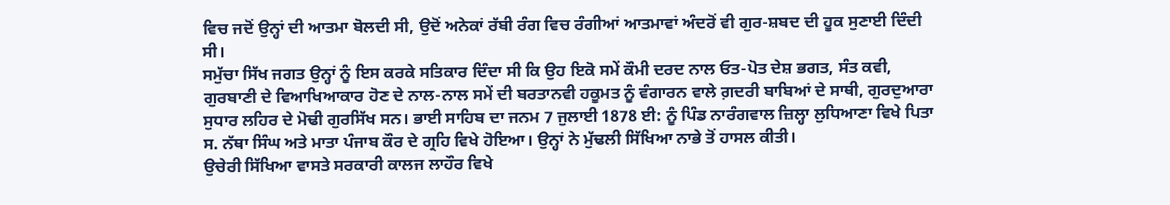ਵਿਚ ਜਦੋਂ ਉਨ੍ਹਾਂ ਦੀ ਆਤਮਾ ਬੋਲਦੀ ਸੀ, ਉਦੋਂ ਅਨੇਕਾਂ ਰੱਬੀ ਰੰਗ ਵਿਚ ਰੰਗੀਆਂ ਆਤਮਾਵਾਂ ਅੰਦਰੋਂ ਵੀ ਗੁਰ-ਸ਼ਬਦ ਦੀ ਹੂਕ ਸੁਣਾਈ ਦਿੰਦੀ ਸੀ।
ਸਮੁੱਚਾ ਸਿੱਖ ਜਗਤ ਉਨ੍ਹਾਂ ਨੂੰ ਇਸ ਕਰਕੇ ਸਤਿਕਾਰ ਦਿੰਦਾ ਸੀ ਕਿ ਉਹ ਇਕੋ ਸਮੇਂ ਕੌਮੀ ਦਰਦ ਨਾਲ ਓਤ-ਪੋਤ ਦੇਸ਼ ਭਗਤ, ਸੰਤ ਕਵੀ, ਗੁਰਬਾਣੀ ਦੇ ਵਿਆਖਿਆਕਾਰ ਹੋਣ ਦੇ ਨਾਲ-ਨਾਲ ਸਮੇਂ ਦੀ ਬਰਤਾਨਵੀ ਹਕੂਮਤ ਨੂੰ ਵੰਗਾਰਨ ਵਾਲੇ ਗ਼ਦਰੀ ਬਾਬਿਆਂ ਦੇ ਸਾਥੀ, ਗੁਰਦੁਆਰਾ ਸੁਧਾਰ ਲਹਿਰ ਦੇ ਮੋਢੀ ਗੁਰਸਿੱਖ ਸਨ। ਭਾਈ ਸਾਹਿਬ ਦਾ ਜਨਮ 7 ਜੁਲਾਈ 1878 ਈ: ਨੂੰ ਪਿੰਡ ਨਾਰੰਗਵਾਲ ਜ਼ਿਲ੍ਹਾ ਲੁਧਿਆਣਾ ਵਿਖੇ ਪਿਤਾ ਸ. ਨੱਥਾ ਸਿੰਘ ਅਤੇ ਮਾਤਾ ਪੰਜਾਬ ਕੌਰ ਦੇ ਗ੍ਰਹਿ ਵਿਖੇ ਹੋਇਆ। ਉਨ੍ਹਾਂ ਨੇ ਮੁੱਢਲੀ ਸਿੱਖਿਆ ਨਾਭੇ ਤੋਂ ਹਾਸਲ ਕੀਤੀ।
ਉਚੇਰੀ ਸਿੱਖਿਆ ਵਾਸਤੇ ਸਰਕਾਰੀ ਕਾਲਜ ਲਾਹੌਰ ਵਿਖੇ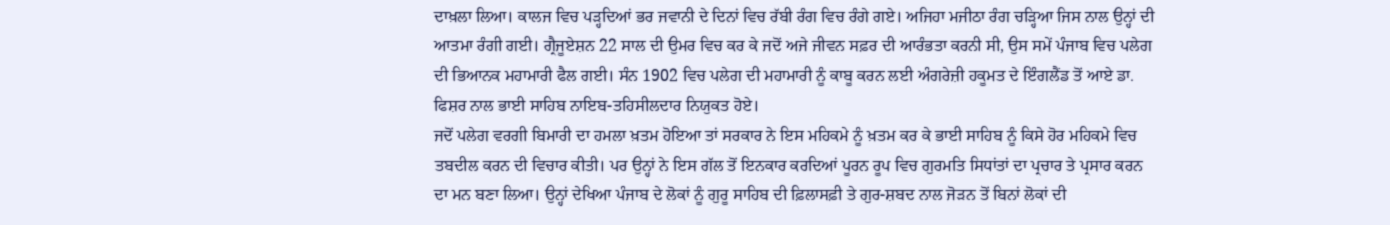ਦਾਖ਼ਲਾ ਲਿਆ। ਕਾਲਜ ਵਿਚ ਪੜ੍ਹਦਿਆਂ ਭਰ ਜਵਾਨੀ ਦੇ ਦਿਨਾਂ ਵਿਚ ਰੱਬੀ ਰੰਗ ਵਿਚ ਰੰਗੇ ਗਏ। ਅਜਿਹਾ ਮਜੀਠਾ ਰੰਗ ਚੜ੍ਹਿਆ ਜਿਸ ਨਾਲ ਉਨ੍ਹਾਂ ਦੀ ਆਤਮਾ ਰੰਗੀ ਗਈ। ਗ੍ਰੈਜੂਏਸ਼ਨ 22 ਸਾਲ ਦੀ ਉਮਰ ਵਿਚ ਕਰ ਕੇ ਜਦੋਂ ਅਜੇ ਜੀਵਨ ਸਫ਼ਰ ਦੀ ਆਰੰਭਤਾ ਕਰਨੀ ਸੀ, ਉਸ ਸਮੇਂ ਪੰਜਾਬ ਵਿਚ ਪਲੇਗ ਦੀ ਭਿਆਨਕ ਮਹਾਮਾਰੀ ਫੈਲ ਗਈ। ਸੰਨ 1902 ਵਿਚ ਪਲੇਗ ਦੀ ਮਹਾਮਾਰੀ ਨੂੰ ਕਾਬੂ ਕਰਨ ਲਈ ਅੰਗਰੇਜ਼ੀ ਹਕੂਮਤ ਦੇ ਇੰਗਲੈਂਡ ਤੋਂ ਆਏ ਡਾ. ਫਿਸ਼ਰ ਨਾਲ ਭਾਈ ਸਾਹਿਬ ਨਾਇਬ-ਤਹਿਸੀਲਦਾਰ ਨਿਯੁਕਤ ਹੋਏ।
ਜਦੋਂ ਪਲੇਗ ਵਰਗੀ ਬਿਮਾਰੀ ਦਾ ਹਮਲਾ ਖ਼ਤਮ ਹੋਇਆ ਤਾਂ ਸਰਕਾਰ ਨੇ ਇਸ ਮਹਿਕਮੇ ਨੂੰ ਖ਼ਤਮ ਕਰ ਕੇ ਭਾਈ ਸਾਹਿਬ ਨੂੰ ਕਿਸੇ ਹੋਰ ਮਹਿਕਮੇ ਵਿਚ ਤਬਦੀਲ ਕਰਨ ਦੀ ਵਿਚਾਰ ਕੀਤੀ। ਪਰ ਉਨ੍ਹਾਂ ਨੇ ਇਸ ਗੱਲ ਤੋਂ ਇਨਕਾਰ ਕਰਦਿਆਂ ਪੂਰਨ ਰੂਪ ਵਿਚ ਗੁਰਮਤਿ ਸਿਧਾਂਤਾਂ ਦਾ ਪ੍ਰਚਾਰ ਤੇ ਪ੍ਰਸਾਰ ਕਰਨ ਦਾ ਮਨ ਬਣਾ ਲਿਆ। ਉਨ੍ਹਾਂ ਦੇਖਿਆ ਪੰਜਾਬ ਦੇ ਲੋਕਾਂ ਨੂੰ ਗੁਰੂ ਸਾਹਿਬ ਦੀ ਫ਼ਿਲਾਸਫ਼ੀ ਤੇ ਗੁਰ-ਸ਼ਬਦ ਨਾਲ ਜੋੜਨ ਤੋਂ ਬਿਨਾਂ ਲੋਕਾਂ ਦੀ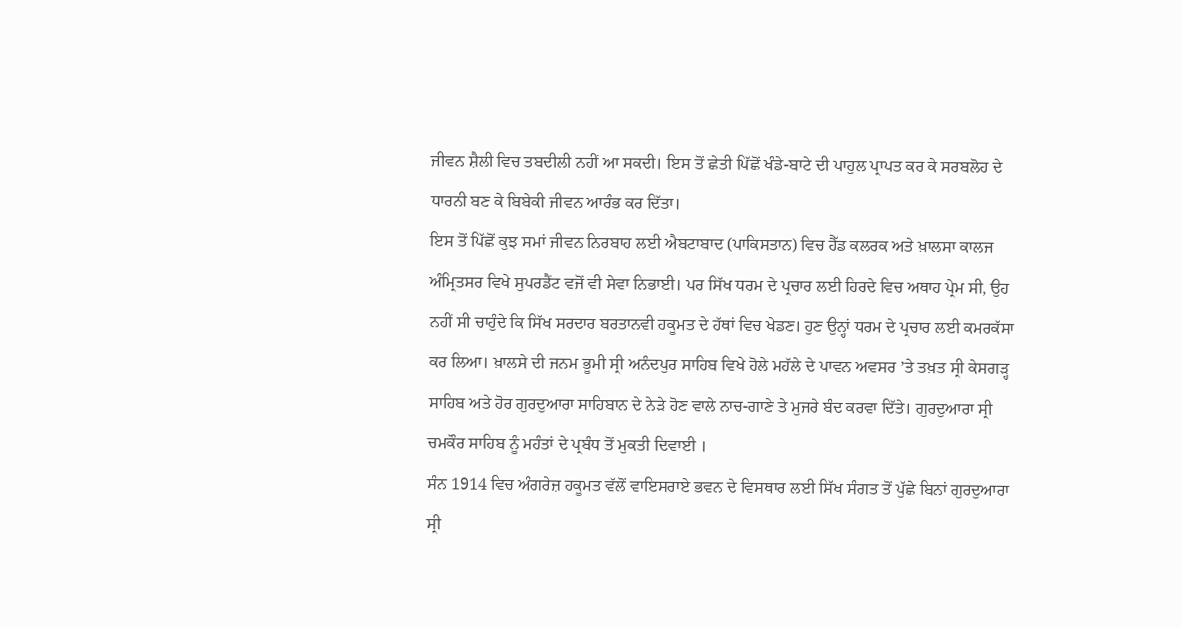ਜੀਵਨ ਸ਼ੈਲੀ ਵਿਚ ਤਬਦੀਲੀ ਨਹੀਂ ਆ ਸਕਦੀ। ਇਸ ਤੋਂ ਛੇਤੀ ਪਿੱਛੋਂ ਖੰਡੇ-ਬਾਟੇ ਦੀ ਪਾਹੁਲ ਪ੍ਰਾਪਤ ਕਰ ਕੇ ਸਰਬਲੋਹ ਦੇ ਧਾਰਨੀ ਬਣ ਕੇ ਬਿਬੇਕੀ ਜੀਵਨ ਆਰੰਭ ਕਰ ਦਿੱਤਾ।
ਇਸ ਤੋਂ ਪਿੱਛੋਂ ਕੁਝ ਸਮਾਂ ਜੀਵਨ ਨਿਰਬਾਹ ਲਈ ਐਬਟਾਬਾਦ (ਪਾਕਿਸਤਾਨ) ਵਿਚ ਹੈੱਡ ਕਲਰਕ ਅਤੇ ਖ਼ਾਲਸਾ ਕਾਲਜ ਅੰਮ੍ਰਿਤਸਰ ਵਿਖੇ ਸੁਪਰਡੈਂਟ ਵਜੋਂ ਵੀ ਸੇਵਾ ਨਿਭਾਈ। ਪਰ ਸਿੱਖ ਧਰਮ ਦੇ ਪ੍ਰਚਾਰ ਲਈ ਹਿਰਦੇ ਵਿਚ ਅਥਾਹ ਪ੍ਰੇਮ ਸੀ, ਉਹ ਨਹੀਂ ਸੀ ਚਾਹੁੰਦੇ ਕਿ ਸਿੱਖ ਸਰਦਾਰ ਬਰਤਾਨਵੀ ਹਕੂਮਤ ਦੇ ਹੱਥਾਂ ਵਿਚ ਖੇਡਣ। ਹੁਣ ਉਨ੍ਹਾਂ ਧਰਮ ਦੇ ਪ੍ਰਚਾਰ ਲਈ ਕਮਰਕੱਸਾ ਕਰ ਲਿਆ। ਖ਼ਾਲਸੇ ਦੀ ਜਨਮ ਭੂਮੀ ਸ੍ਰੀ ਅਨੰਦਪੁਰ ਸਾਹਿਬ ਵਿਖੇ ਹੋਲੇ ਮਹੱਲੇ ਦੇ ਪਾਵਨ ਅਵਸਰ ’ਤੇ ਤਖ਼ਤ ਸ੍ਰੀ ਕੇਸਗੜ੍ਹ ਸਾਹਿਬ ਅਤੇ ਹੋਰ ਗੁਰਦੁਆਰਾ ਸਾਹਿਬਾਨ ਦੇ ਨੇੜੇ ਹੋਣ ਵਾਲੇ ਨਾਚ-ਗਾਣੇ ਤੇ ਮੁਜਰੇ ਬੰਦ ਕਰਵਾ ਦਿੱਤੇ। ਗੁਰਦੁਆਰਾ ਸ੍ਰੀ ਚਮਕੌਰ ਸਾਹਿਬ ਨੂੰ ਮਹੰਤਾਂ ਦੇ ਪ੍ਰਬੰਧ ਤੋਂ ਮੁਕਤੀ ਦਿਵਾਈ ।
ਸੰਨ 1914 ਵਿਚ ਅੰਗਰੇਜ਼ ਹਕੂਮਤ ਵੱਲੋਂ ਵਾਇਸਰਾਏ ਭਵਨ ਦੇ ਵਿਸਥਾਰ ਲਈ ਸਿੱਖ ਸੰਗਤ ਤੋਂ ਪੁੱਛੇ ਬਿਨਾਂ ਗੁਰਦੁਆਰਾ ਸ੍ਰੀ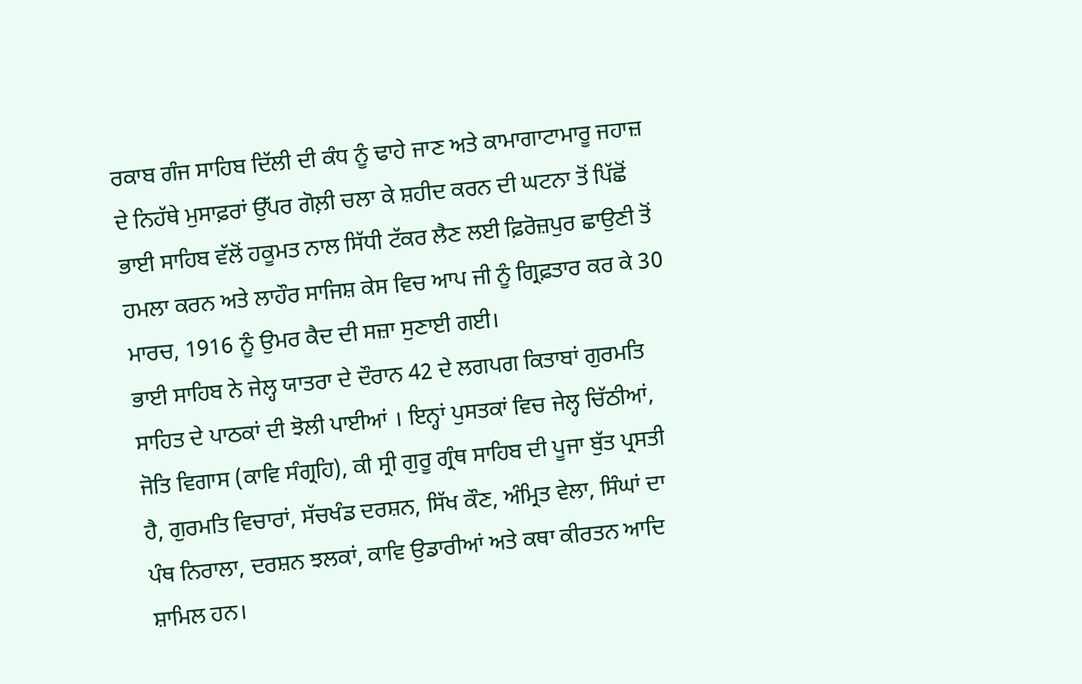ਰਕਾਬ ਗੰਜ ਸਾਹਿਬ ਦਿੱਲੀ ਦੀ ਕੰਧ ਨੂੰ ਢਾਹੇ ਜਾਣ ਅਤੇ ਕਾਮਾਗਾਟਾਮਾਰੂ ਜਹਾਜ਼ ਦੇ ਨਿਹੱਥੇ ਮੁਸਾਫ਼ਰਾਂ ਉੱਪਰ ਗੋਲ਼ੀ ਚਲਾ ਕੇ ਸ਼ਹੀਦ ਕਰਨ ਦੀ ਘਟਨਾ ਤੋਂ ਪਿੱਛੋਂ ਭਾਈ ਸਾਹਿਬ ਵੱਲੋਂ ਹਕੂਮਤ ਨਾਲ ਸਿੱਧੀ ਟੱਕਰ ਲੈਣ ਲਈ ਫ਼ਿਰੋਜ਼ਪੁਰ ਛਾਉਣੀ ਤੋਂ ਹਮਲਾ ਕਰਨ ਅਤੇ ਲਾਹੌਰ ਸਾਜਿਸ਼ ਕੇਸ ਵਿਚ ਆਪ ਜੀ ਨੂੰ ਗ੍ਰਿਫ਼ਤਾਰ ਕਰ ਕੇ 30 ਮਾਰਚ, 1916 ਨੂੰ ਉਮਰ ਕੈਦ ਦੀ ਸਜ਼ਾ ਸੁਣਾਈ ਗਈ।
ਭਾਈ ਸਾਹਿਬ ਨੇ ਜੇਲ੍ਹ ਯਾਤਰਾ ਦੇ ਦੌਰਾਨ 42 ਦੇ ਲਗਪਗ ਕਿਤਾਬਾਂ ਗੁਰਮਤਿ ਸਾਹਿਤ ਦੇ ਪਾਠਕਾਂ ਦੀ ਝੋਲੀ ਪਾਈਆਂ । ਇਨ੍ਹਾਂ ਪੁਸਤਕਾਂ ਵਿਚ ਜੇਲ੍ਹ ਚਿੱਠੀਆਂ, ਜੋਤਿ ਵਿਗਾਸ (ਕਾਵਿ ਸੰਗ੍ਰਹਿ), ਕੀ ਸ੍ਰੀ ਗੁਰੂ ਗ੍ਰੰਥ ਸਾਹਿਬ ਦੀ ਪੂਜਾ ਬੁੱਤ ਪ੍ਰਸਤੀ ਹੈ, ਗੁਰਮਤਿ ਵਿਚਾਰਾਂ, ਸੱਚਖੰਡ ਦਰਸ਼ਨ, ਸਿੱਖ ਕੌਣ, ਅੰਮ੍ਰਿਤ ਵੇਲਾ, ਸਿੰਘਾਂ ਦਾ ਪੰਥ ਨਿਰਾਲਾ, ਦਰਸ਼ਨ ਝਲਕਾਂ, ਕਾਵਿ ਉਡਾਰੀਆਂ ਅਤੇ ਕਥਾ ਕੀਰਤਨ ਆਦਿ ਸ਼ਾਮਿਲ ਹਨ।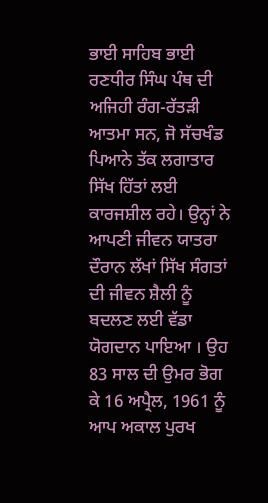ਭਾਈ ਸਾਹਿਬ ਭਾਈ ਰਣਧੀਰ ਸਿੰਘ ਪੰਥ ਦੀ ਅਜਿਹੀ ਰੰਗ-ਰੱਤੜੀ ਆਤਮਾ ਸਨ, ਜੋ ਸੱਚਖੰਡ ਪਿਆਨੇ ਤੱਕ ਲਗਾਤਾਰ ਸਿੱਖ ਹਿੱਤਾਂ ਲਈ ਕਾਰਜਸ਼ੀਲ ਰਹੇ। ਉਨ੍ਹਾਂ ਨੇ ਆਪਣੀ ਜੀਵਨ ਯਾਤਰਾ ਦੌਰਾਨ ਲੱਖਾਂ ਸਿੱਖ ਸੰਗਤਾਂ ਦੀ ਜੀਵਨ ਸ਼ੈਲੀ ਨੂੰ ਬਦਲਣ ਲਈ ਵੱਡਾ ਯੋਗਦਾਨ ਪਾਇਆ । ਉਹ 83 ਸਾਲ ਦੀ ਉਮਰ ਭੋਗ ਕੇ 16 ਅਪ੍ਰੈਲ, 1961 ਨੂੰ ਆਪ ਅਕਾਲ ਪੁਰਖ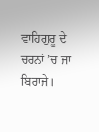ਵਾਹਿਗੁਰੂ ਦੇ ਚਰਨਾਂ ’ਚ ਜਾ ਬਿਰਾਜੇ।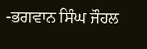-ਭਗਵਾਨ ਸਿੰਘ ਜੌਹਲ